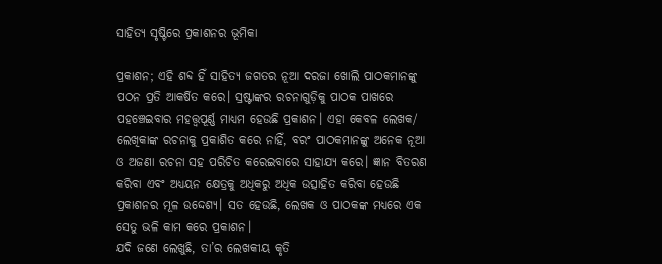ସାହିତ୍ୟ ସୃଷ୍ଟିରେ ପ୍ରକାଶନର ଭୂମିକା

ପ୍ରକାଶନ; ଏହି ଶବ୍ଦ ହିଁ ସାହିତ୍ୟ ଜଗତର ନୂଆ ଦରଜା ଖୋଲି ପାଠକମାନଙ୍କୁ ପଠନ ପ୍ରତି ଆକର୍ଷିତ କରେ। ସ୍ରଷ୍ଟାଙ୍କର ରଚନାଗୁଡ଼ିକୁ ପାଠକ ପାଖରେ ପହଞ୍ଚେଇବାର ମହତ୍ତ୍ୱପୂର୍ଣ୍ଣ ମାଧ୍ୟମ ହେଉଛି ପ୍ରକାଶନ। ଏହା କେବଳ ଲେଖକ/ ଲେଖିକାଙ୍କ ରଚନାକୁ ପ୍ରକାଶିତ କରେ ନାହିଁ, ବରଂ ପାଠକମାନଙ୍କୁ ଅନେକ ନୂଆ ଓ ଅଜଣା ରଚନା ସହ ପରିଚିତ କରେଇବାରେ ସାହାଯ୍ୟ କରେ। ଜ୍ଞାନ ବିତରଣ କରିବା ଏବଂ ଅଧ୍ୟୟନ କ୍ଷେତ୍ରକୁ ଅଧିକରୁ ଅଧିକ ଉତ୍ସାହିତ କରିବା ହେଉଛି ପ୍ରକାଶନର ମୂଳ ଉଦ୍ଦେଶ୍ୟ। ସତ ହେଉଛି, ଲେଖକ ଓ ପାଠକଙ୍କ ମଧ୍ୟରେ ଏକ ସେତୁ ଭଳି କାମ କରେ ପ୍ରକାଶନ।
ଯଦି ଜଣେ ଲେଖୁଛି, ତା’ର ଲେଖକୀୟ କୃତି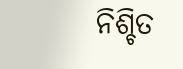ନିଶ୍ଚିତ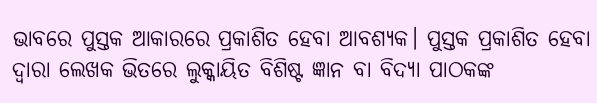ଭାବରେ ପୁସ୍ତକ ଆକାରରେ ପ୍ରକାଶିତ ହେବା ଆବଶ୍ୟକ। ପୁସ୍ତକ ପ୍ରକାଶିତ ହେବା ଦ୍ୱାରା ଲେଖକ ଭିତରେ ଲୁକ୍କାୟିତ ବିଶିଷ୍ଟ ଜ୍ଞାନ ବା ବିଦ୍ୟା ପାଠକଙ୍କ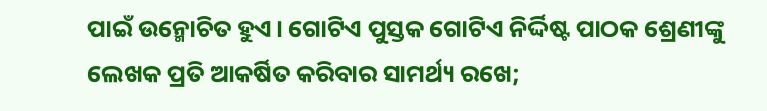ପାଇଁ ଉନ୍ମୋଚିତ ହୁଏ। ଗୋଟିଏ ପୁସ୍ତକ ଗୋଟିଏ ନିର୍ଦ୍ଦିଷ୍ଟ ପାଠକ ଶ୍ରେଣୀଙ୍କୁ ଲେଖକ ପ୍ରତି ଆକର୍ଷିତ କରିବାର ସାମର୍ଥ୍ୟ ରଖେ;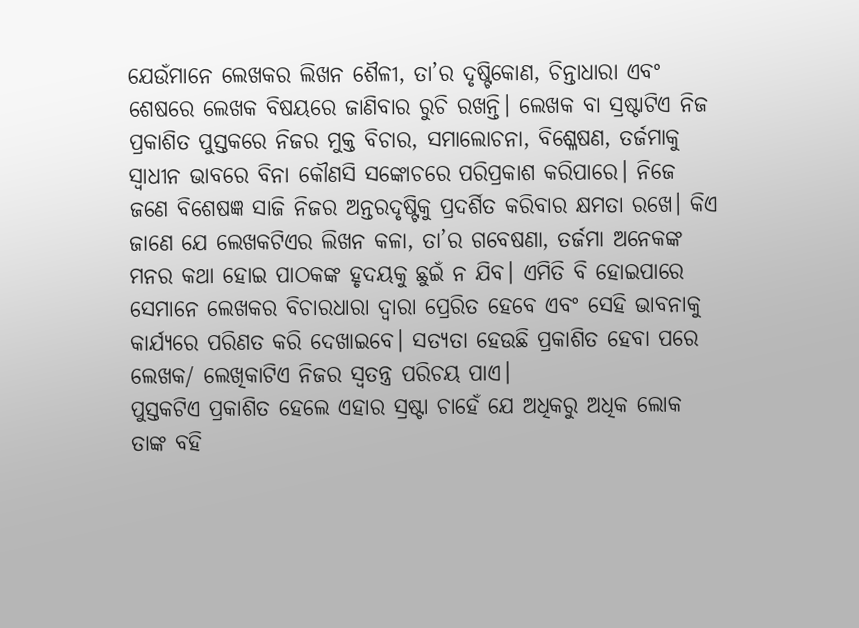ଯେଉଁମାନେ ଲେଖକର ଲିଖନ ଶୈଳୀ, ତା’ର ଦୃଷ୍ଟିକୋଣ, ଚିନ୍ତାଧାରା ଏବଂ ଶେଷରେ ଲେଖକ ବିଷୟରେ ଜାଣିବାର ରୁଚି ରଖନ୍ତି। ଲେଖକ ବା ସ୍ରଷ୍ଟାଟିଏ ନିଜ ପ୍ରକାଶିତ ପୁସ୍ତକରେ ନିଜର ମୁକ୍ତ ବିଚାର, ସମାଲୋଚନା, ବିଶ୍ଳେଷଣ, ତର୍ଜମାକୁ ସ୍ବାଧୀନ ଭାବରେ ବିନା କୌଣସି ସଙ୍କୋଚରେ ପରିପ୍ରକାଶ କରିପାରେ। ନିଜେ ଜଣେ ବିଶେଷଜ୍ଞ ସାଜି ନିଜର ଅନ୍ତରଦୃଷ୍ଟିକୁ ପ୍ରଦର୍ଶିତ କରିବାର କ୍ଷମତା ରଖେ। କିଏ ଜାଣେ ଯେ ଲେଖକଟିଏର ଲିଖନ କଳା, ତା’ର ଗବେଷଣା, ତର୍ଜମା ଅନେକଙ୍କ ମନର କଥା ହୋଇ ପାଠକଙ୍କ ହୃଦୟକୁ ଛୁଇଁ ନ ଯିବ। ଏମିତି ବି ହୋଇପାରେ ସେମାନେ ଲେଖକର ବିଚାରଧାରା ଦ୍ୱାରା ପ୍ରେରିତ ହେବେ ଏବଂ ସେହି ଭାବନାକୁ କାର୍ଯ୍ୟରେ ପରିଣତ କରି ଦେଖାଇବେ। ସତ୍ୟତା ହେଉଛି ପ୍ରକାଶିତ ହେବା ପରେ ଲେଖକ/ ଲେଖିକାଟିଏ ନିଜର ସ୍ବତନ୍ତ୍ର ପରିଚୟ ପାଏ।
ପୁସ୍ତକଟିଏ ପ୍ରକାଶିତ ହେଲେ ଏହାର ସ୍ରଷ୍ଟା ଚାହେଁ ଯେ ଅଧିକରୁ ଅଧିକ ଲୋକ ତାଙ୍କ ବହି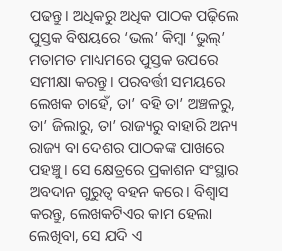ପଢନ୍ତୁ। ଅଧିକରୁ ଅଧିକ ପାଠକ ପଢ଼ିଲେ ପୁସ୍ତକ ବିଷୟରେ ‘ଭଲ’ କିମ୍ବା ‘ଭୁଲ୍‌’ ମତାମତ ମାଧ୍ୟମରେ ପୁସ୍ତକ ଉପରେ ସମୀକ୍ଷା କରନ୍ତୁ। ପରବର୍ତ୍ତୀ ସମୟରେ ଲେଖକ ଚାହେଁ, ତା’ ବହି ତା’ ଅଞ୍ଚଳରୁ, ତା’ ଜିଲାରୁ, ତା’ ରାଜ୍ୟରୁ ବାହାରି ଅନ୍ୟ ରାଜ୍ୟ ବା ଦେଶର ପାଠକଙ୍କ ପାଖରେ ପହଞ୍ଚୁ। ସେ କ୍ଷେତ୍ରରେ ପ୍ରକାଶନ ସଂସ୍ଥାର ଅବଦାନ ଗୁରୁତ୍ୱ ବହନ କରେ। ବିଶ୍ୱାସ କରନ୍ତୁ, ଲେଖକଟିଏର କାମ ହେଲା ଲେଖିବା, ସେ ଯଦି ଏ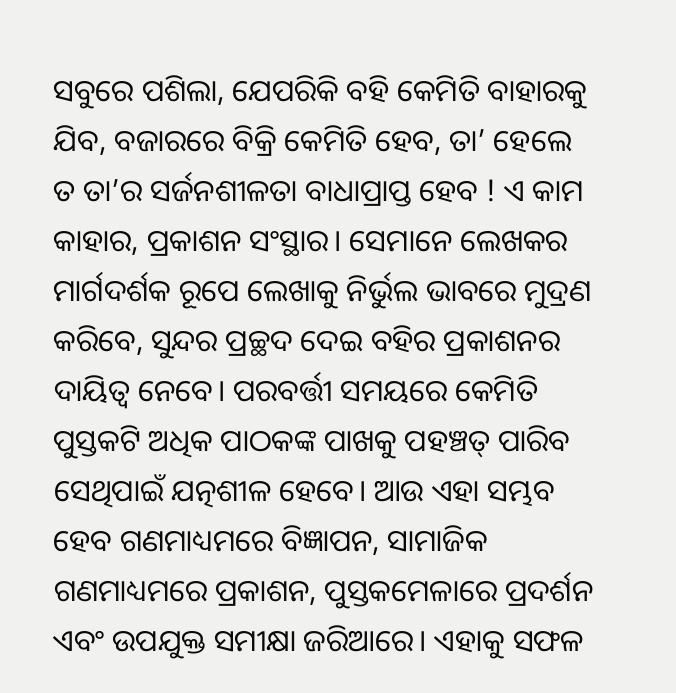ସବୁରେ ପଶିଲା, ଯେପରିକି ବହି କେମିତି ବାହାରକୁ ଯିବ, ବଜାରରେ ବିକ୍ରି କେମିତି ହେବ, ତା’ ହେଲେ ତ ତା’ର ସର୍ଜନଶୀଳତା ବାଧାପ୍ରାପ୍ତ ହେବ ! ଏ କାମ କାହାର, ପ୍ରକାଶନ ସଂସ୍ଥାର। ସେମାନେ ଲେଖକର ମାର୍ଗଦର୍ଶକ ରୂପେ ଲେଖାକୁ ନିର୍ଭୁଲ ଭାବରେ ମୁଦ୍ରଣ କରିବେ, ସୁନ୍ଦର ପ୍ରଚ୍ଛଦ ଦେଇ ବହିର ପ୍ରକାଶନର ଦାୟିତ୍ୱ ନେବେ। ପରବର୍ତ୍ତୀ ସମୟରେ କେମିତି ପୁସ୍ତକଟି ଅଧିକ ପାଠକଙ୍କ ପାଖକୁ ପହଞ୍ଚତ୍ ପାରିବ ସେଥିପାଇଁ ଯତ୍ନଶୀଳ ହେବେ। ଆଉ ଏହା ସମ୍ଭବ ହେବ ଗଣମାଧ୍ୟମରେ ବିଜ୍ଞାପନ, ସାମାଜିକ ଗଣମାଧ୍ୟମରେ ପ୍ରକାଶନ, ପୁସ୍ତକମେଳାରେ ପ୍ରଦର୍ଶନ ଏବଂ ଉପଯୁକ୍ତ ସମୀକ୍ଷା ଜରିଆରେ। ଏହାକୁ ସଫଳ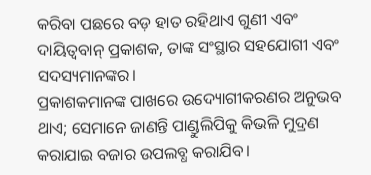କରିବା ପଛରେ ବଡ଼ ହାତ ରହିଥାଏ ଗୁଣୀ ଏବଂ ଦାୟିତ୍ୱବାନ୍‌ ପ୍ରକାଶକ, ତାଙ୍କ ସଂସ୍ଥାର ସହଯୋଗୀ ଏବଂ ସଦସ୍ୟମାନଙ୍କର।
ପ୍ରକାଶକମାନଙ୍କ ପାଖରେ ଉଦ୍ୟୋଗୀକରଣର ଅନୁଭବ ଥାଏ; ସେମାନେ ଜାଣନ୍ତି ପାଣ୍ଡୁଲିପିକୁ କିଭଳି ମୁଦ୍ରଣ କରାଯାଇ ବଜାର ଉପଲବ୍ଧ କରାଯିବ।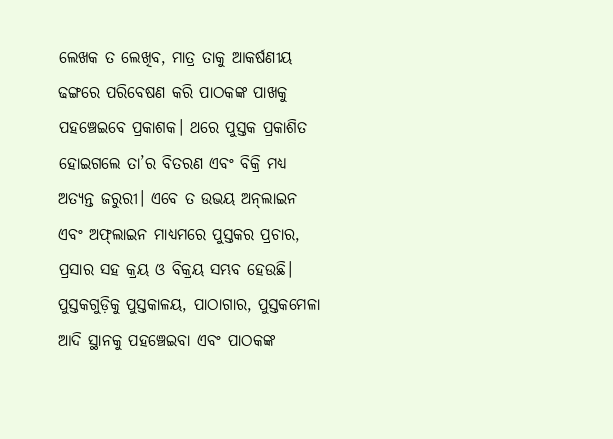ଲେଖକ ତ ଲେଖିବ, ମାତ୍ର ତାକୁ ଆକର୍ଷଣୀୟ ଢଙ୍ଗରେ ପରିବେଷଣ କରି ପାଠକଙ୍କ ପାଖକୁ ପହଞ୍ଚେଇବେ ପ୍ରକାଶକ। ଥରେ ପୁସ୍ତକ ପ୍ରକାଶିତ ହୋଇଗଲେ ତା’ର ବିତରଣ ଏବଂ ବିକ୍ରି ମଧ୍ୟ ଅତ୍ୟନ୍ତ ଜରୁରୀ। ଏବେ ତ ଉଭୟ ଅନ୍‌ଲାଇନ ଏବଂ ଅଫ୍‌ଲାଇନ ମାଧ୍ୟମରେ ପୁସ୍ତକର ପ୍ରଚାର, ପ୍ରସାର ସହ କ୍ରୟ ଓ ବିକ୍ରୟ ସମ୍ଭବ ହେଉଛି। ପୁସ୍ତକଗୁଡ଼ିକୁ ପୁସ୍ତକାଳୟ, ପାଠାଗାର, ପୁସ୍ତକମେଳା ଆଦି ସ୍ଥାନକୁ ପହଞ୍ଚେଇବା ଏବଂ ପାଠକଙ୍କ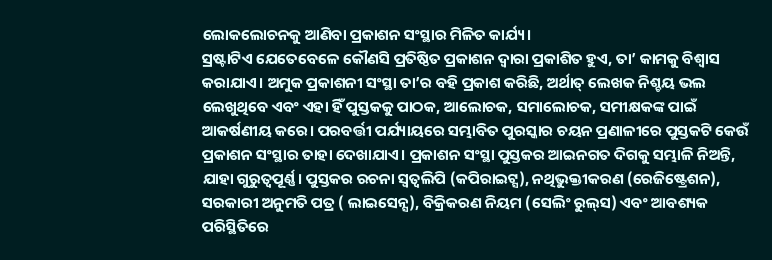ଲୋକଲୋଚନକୁ ଆଣିବା ପ୍ରକାଶନ ସଂସ୍ଥାର ମିଳିତ କାର୍ଯ୍ୟ।
ସ୍ରଷ୍ଟାଟିଏ ଯେତେବେଳେ କୌଣସି ପ୍ରତିଷ୍ଠିତ ପ୍ରକାଶନ ଦ୍ୱାରା ପ୍ରକାଶିତ ହୁଏ, ତା’ କାମକୁ ବିଶ୍ୱାସ କରାଯାଏ। ଅମୁକ ପ୍ରକାଶନୀ ସଂସ୍ଥା ତା’ର ବହି ପ୍ରକାଶ କରିଛି, ଅର୍ଥାତ୍‌ ଲେଖକ ନିଶ୍ଚୟ ଭଲ ଲେଖୁଥିବେ ଏବଂ ଏହା ହିଁ ପୁସ୍ତକକୁ ପାଠକ, ଆଲୋଚକ, ସମାଲୋଚକ, ସମୀକ୍ଷକଙ୍କ ପାଇଁ ଆକର୍ଷଣୀୟ କରେ। ପରବର୍ତ୍ତୀ ପର୍ଯ୍ୟାୟରେ ସମ୍ଭାବିତ ପୁରସ୍କାର ଚୟନ ପ୍ରଣାଳୀରେ ପୁସ୍ତକଟି କେଉଁ ପ୍ରକାଶନ ସଂସ୍ଥାର ତାହା ଦେଖାଯାଏ। ପ୍ରକାଶନ ସଂସ୍ଥା ପୁସ୍ତକର ଆଇନଗତ ଦିଗକୁ ସମ୍ଭାଳି ନିଅନ୍ତି, ଯାହା ଗୁରୁତ୍ୱପୂର୍ଣ୍ଣ। ପୁସ୍ତକର ରଚନା ସ୍ବତ୍ୱଲିପି (କପିରାଇଟ୍ସ), ନଥିଭୁକ୍ତୀକରଣ (ରେଜିଷ୍ଟ୍ରେଶନ), ସରକାରୀ ଅନୁମତି ପତ୍ର ( ଲାଇସେନ୍ସ), ବିକ୍ରିକରଣ ନିୟମ (ସେଲିଂ ରୁଲ୍‌ସ) ଏବଂ ଆବଶ୍ୟକ ପରିସ୍ଥିତିରେ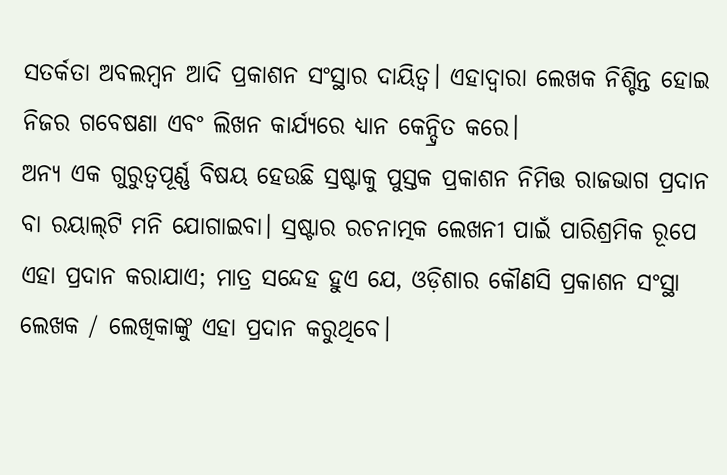ସତର୍କତା ଅବଲମ୍ବନ ଆଦି ପ୍ରକାଶନ ସଂସ୍ଥାର ଦାୟିତ୍ୱ। ଏହାଦ୍ୱାରା ଲେଖକ ନିଶ୍ଚିନ୍ତ ହୋଇ ନିଜର ଗବେଷଣା ଏବଂ ଲିଖନ କାର୍ଯ୍ୟରେ ଧ୍ୟାନ କେନ୍ଦ୍ରିତ କରେ।
ଅନ୍ୟ ଏକ ଗୁରୁତ୍ୱପୂର୍ଣ୍ଣ ବିଷୟ ହେଉଛି ସ୍ରଷ୍ଟାକୁ ପୁସ୍ତକ ପ୍ରକାଶନ ନିମିତ୍ତ ରାଜଭାଗ ପ୍ରଦାନ ବା ରୟାଲ୍‌ଟି ମନି ଯୋଗାଇବା। ସ୍ରଷ୍ଟାର ରଚନାତ୍ମକ ଲେଖନୀ ପାଇଁ ପାରିଶ୍ରମିକ ରୂପେ ଏହା ପ୍ରଦାନ କରାଯାଏ; ମାତ୍ର ସନ୍ଦେହ ହୁଏ ଯେ, ଓଡ଼ିଶାର କୌଣସି ପ୍ରକାଶନ ସଂସ୍ଥା ଲେଖକ / ଲେଖିକାଙ୍କୁ ଏହା ପ୍ରଦାନ କରୁଥିବେ।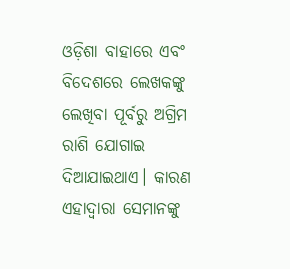ଓଡ଼ିଶା ବାହାରେ ଏବଂ ବିଦେଶରେ ଲେଖକଙ୍କୁ ଲେଖିବା ପୂର୍ବରୁ ଅଗ୍ରିମ ରାଶି ଯୋଗାଇ ଦିଆଯାଇଥାଏ। କାରଣ ଏହାଦ୍ୱାରା ସେମାନଙ୍କୁ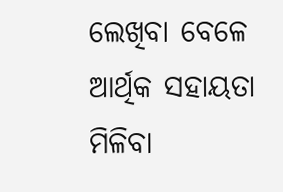ଲେଖିବା ବେଳେ ଆର୍ଥିକ ସହାୟତା ମିଳିବା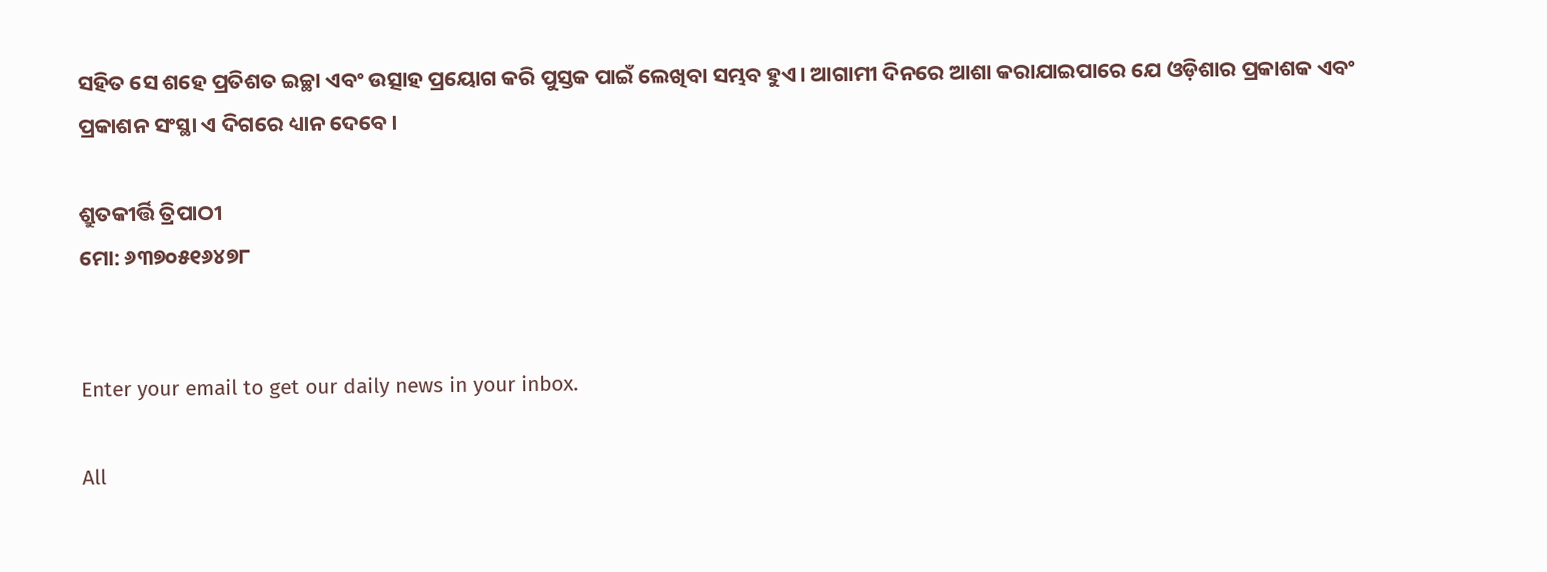ସହିତ ସେ ଶହେ ପ୍ରତିଶତ ଇଚ୍ଛା ଏବଂ ଉତ୍ସାହ ପ୍ରୟୋଗ କରି ପୁସ୍ତକ ପାଇଁ ଲେଖିବା ସମ୍ଭବ ହୁଏ। ଆଗାମୀ ଦିନରେ ଆଶା କରାଯାଇପାରେ ଯେ ଓଡ଼ିଶାର ପ୍ରକାଶକ ଏବଂ ପ୍ରକାଶନ ସଂସ୍ଥା ଏ ଦିଗରେ ଧ୍ୟାନ ଦେବେ।

ଶ୍ରୁତକୀର୍ତ୍ତି ତ୍ରିପାଠୀ
ମୋ: ୬୩୭୦୫୧୬୪୭୮


Enter your email to get our daily news in your inbox.

All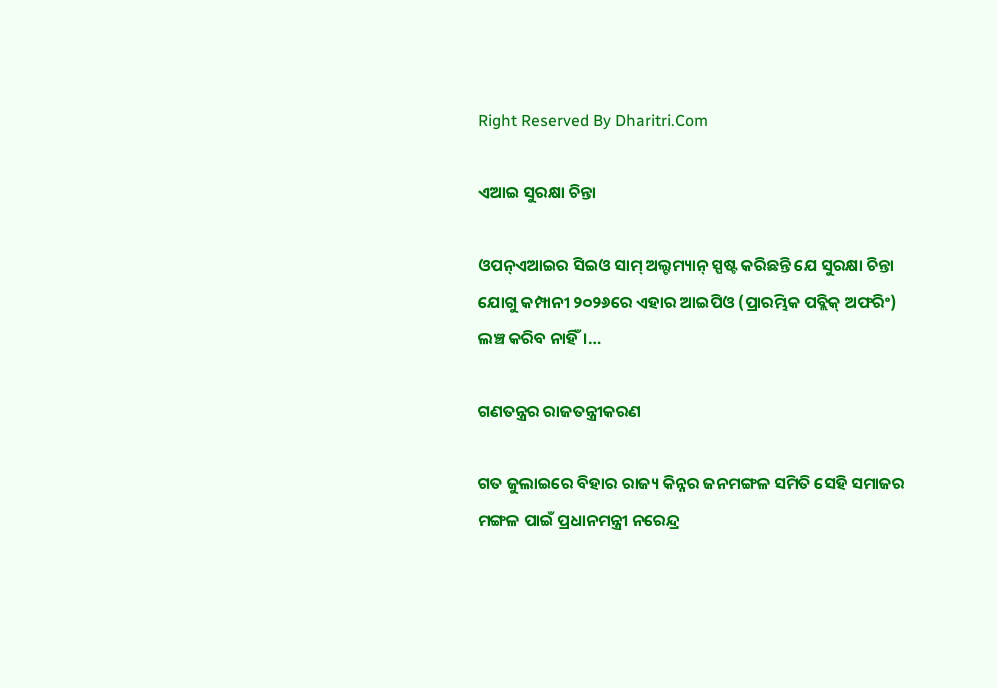Right Reserved By Dharitri.Com

ଏଆଇ ସୁରକ୍ଷା ଚିନ୍ତା

ଓପନ୍‌ଏଆଇର ସିଇଓ ସାମ୍‌ ଅଲ୍ଟମ୍ୟାନ୍‌ ସ୍ପଷ୍ଟ କରିଛନ୍ତି ଯେ ସୁରକ୍ଷା ଚିନ୍ତା ଯୋଗୁ କମ୍ପାନୀ ୨୦୨୬ରେ ଏହାର ଆଇପିଓ (ପ୍ରାରମ୍ଭିକ ପବ୍ଲିକ୍‌ ଅଫରିଂ) ଲଞ୍ଚ କରିବ ନାହିଁ।…

ଗଣତନ୍ତ୍ରର ରାଜତନ୍ତ୍ରୀକରଣ

ଗତ ଜୁଲାଇରେ ବିହାର ରାଜ୍ୟ କିନ୍ନର ଜନମଙ୍ଗଳ ସମିତି ସେହି ସମାଜର ମଙ୍ଗଳ ପାଇଁ ପ୍ରଧାନମନ୍ତ୍ରୀ ନରେନ୍ଦ୍ର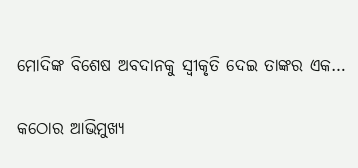ମୋଦିଙ୍କ ବିଶେଷ ଅବଦାନକୁ ସ୍ବୀକୃତି ଦେଇ ତାଙ୍କର ଏକ…

କଠୋର ଆଭିମୁଖ୍ୟ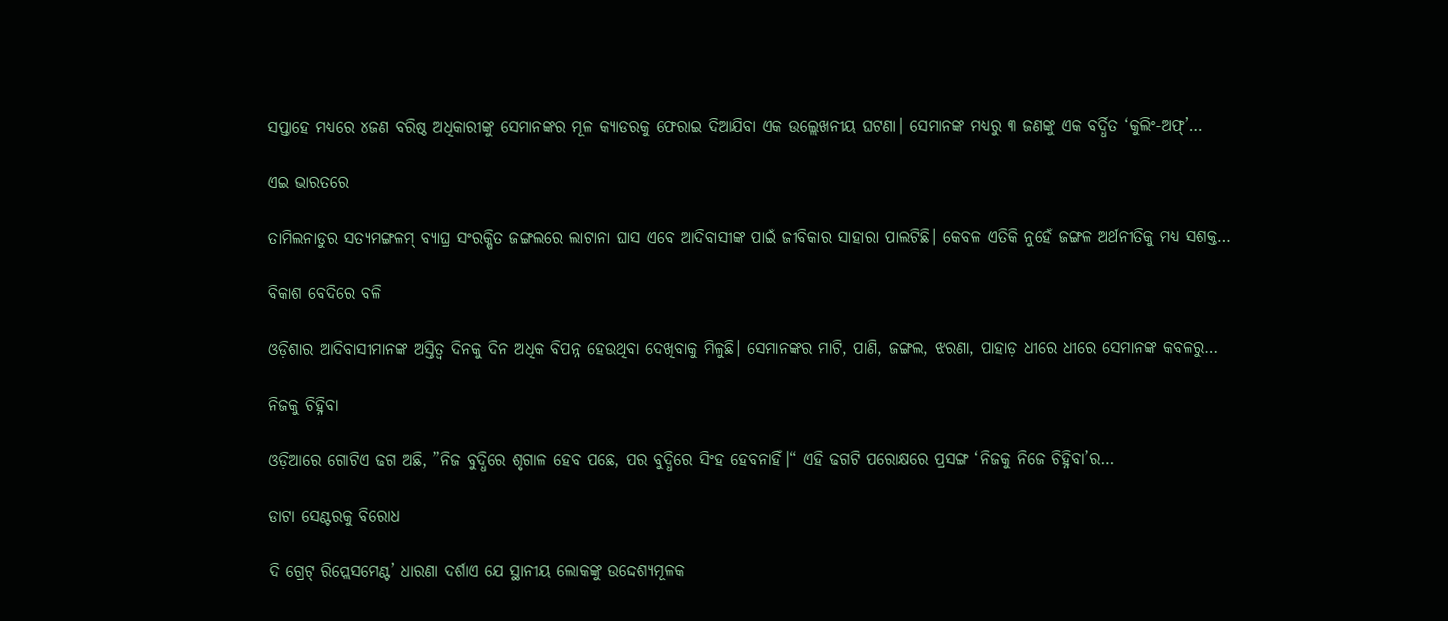ସପ୍ତାହେ ମଧ୍ୟରେ ୪ଜଣ ବରିଷ୍ଠ ଅଧିକାରୀଙ୍କୁ ସେମାନଙ୍କର ମୂଳ କ୍ୟାଡରକୁ ଫେରାଇ ଦିଆଯିବା ଏକ ଉଲ୍ଲେଖନୀୟ ଘଟଣା। ସେମାନଙ୍କ ମଧ୍ୟରୁ ୩ ଜଣଙ୍କୁ ଏକ ବର୍ଦ୍ଧିତ ‘କୁଲିଂ-ଅଫ୍‌’…

ଏଇ ଭାରତରେ

ତାମିଲନାଡୁର ସତ୍ୟମଙ୍ଗଳମ୍‌ ବ୍ୟାଘ୍ର ସଂରକ୍ଷିତ ଜଙ୍ଗଲରେ ଲାଟାନା ଘାସ ଏବେ ଆଦିବାସୀଙ୍କ ପାଇଁ ଜୀବିକାର ସାହାରା ପାଲଟିଛି। କେବଳ ଏତିକି ନୁହେଁ ଜଙ୍ଗଳ ଅର୍ଥନୀତିକୁ ମଧ୍ୟ ସଶକ୍ତ…

ବିକାଶ ବେଦିରେ ବଳି

ଓଡ଼ିଶାର ଆଦିବାସୀମାନଙ୍କ ଅସ୍ତିତ୍ୱ ଦିନକୁ ଦିନ ଅଧିକ ବିପନ୍ନ ହେଉଥିବା ଦେଖିବାକୁ ମିଳୁଛି। ସେମାନଙ୍କର ମାଟି, ପାଣି, ଜଙ୍ଗଲ, ଝରଣା, ପାହାଡ଼ ଧୀରେ ଧୀରେ ସେମାନଙ୍କ କବଳରୁ…

ନିଜକୁ ଚିହ୍ନିବା

ଓଡ଼ିଆରେ ଗୋଟିଏ ଢଗ ଅଛି, ”ନିଜ ବୁଦ୍ଧିରେ ଶୃଗାଳ ହେବ ପଛେ, ପର ବୁଦ୍ଧିରେ ସିଂହ ହେବନାହିଁ।“ ଏହି ଢଗଟି ପରୋକ୍ଷରେ ପ୍ରସଙ୍ଗ ‘ନିଜକୁ ନିଜେ ଚିହ୍ନିବା’ର…

ଡାଟା ସେଣ୍ଟରକୁ ବିରୋଧ

ଦି ଗ୍ରେଟ୍‌ ରିପ୍ଲେସମେଣ୍ଟ’ ଧାରଣା ଦର୍ଶାଏ ଯେ ସ୍ଥାନୀୟ ଲୋକଙ୍କୁ ଉଦ୍ଦେଶ୍ୟମୂଳକ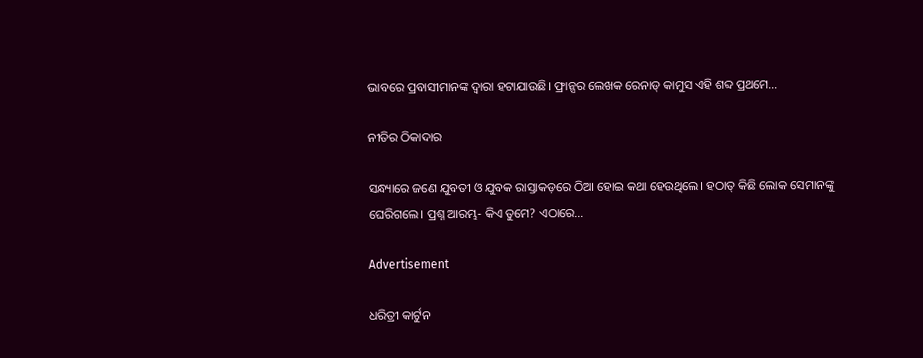ଭାବରେ ପ୍ରବାସୀମାନଙ୍କ ଦ୍ୱାରା ହଟାଯାଉଛି। ଫ୍ରାନ୍ସର ଲେଖକ ରେନାଡ୍‌ କାମୁସ ଏହି ଶବ୍ଦ ପ୍ରଥମେ…

ନୀତିର ଠିକାଦାର

ସନ୍ଧ୍ୟାରେ ଜଣେ ଯୁବତୀ ଓ ଯୁବକ ରାସ୍ତାକଡ଼ରେ ଠିଆ ହୋଇ କଥା ହେଉଥିଲେ। ହଠାତ୍‌ କିଛି ଲୋକ ସେମାନଙ୍କୁ ଘେରିଗଲେ। ପ୍ରଶ୍ନ ଆରମ୍ଭ- କିଏ ତୁମେ? ଏଠାରେ…

Advertisement

ଧରିତ୍ରୀ କାର୍ଟୁନ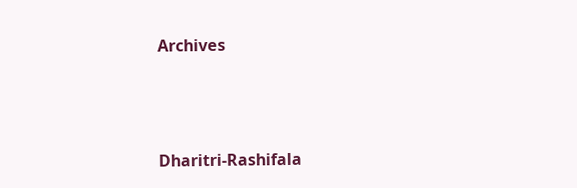Archives



Dharitri-Rashifala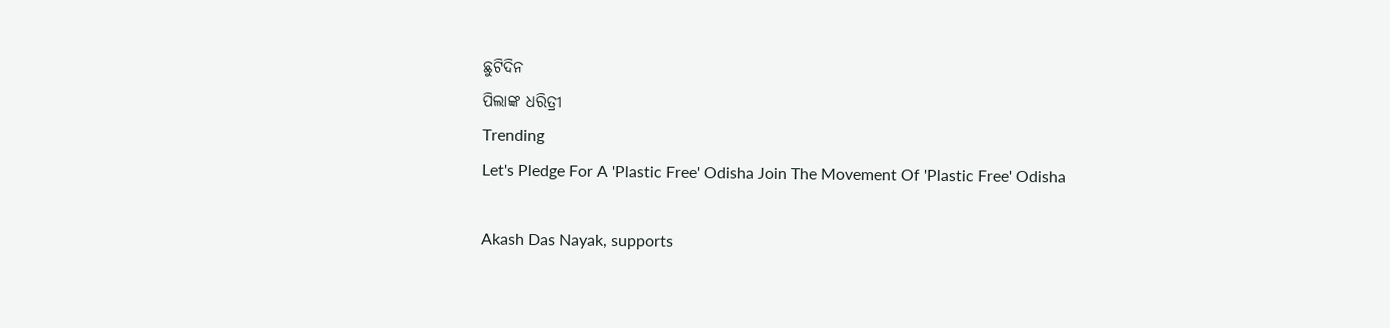ଛୁଟିଦିନ
ପିଲାଙ୍କ ଧରିତ୍ରୀ
Trending
Let's Pledge For A 'Plastic Free' Odisha Join The Movement Of 'Plastic Free' Odisha

Akash Das Nayak, supports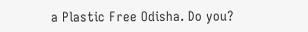a Plastic Free Odisha. Do you?